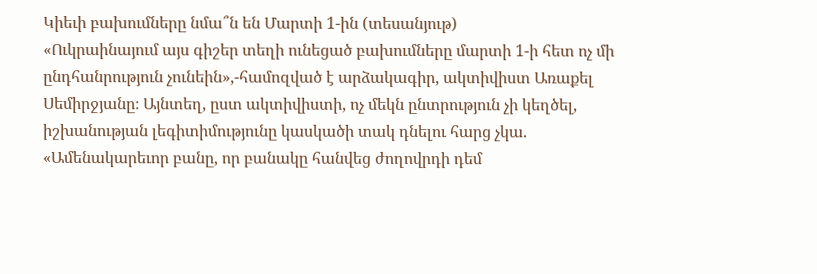Կիեւի բախումները նմա՞ն են Մարտի 1-ին (տեսանյութ)
«Ուկրաինայում այս գիշեր տեղի ունեցած բախումները մարտի 1-ի հետ ոչ մի ընդհանրություն չունեին»,-համոզված է արձակագիր, ակտիվիստ Առաքել Սեմիրջյանը։ Այնտեղ, ըստ ակտիվիստի, ոչ մեկն ընտրություն չի կեղծել, իշխանության լեգիտիմությունը կասկածի տակ դնելու հարց չկա. «Ամենակարեւոր բանը, որ բանակը հանվեց ժողովրդի դեմ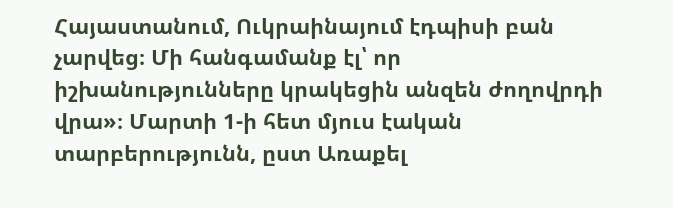Հայաստանում, Ուկրաինայում էդպիսի բան չարվեց։ Մի հանգամանք էլ՝ որ իշխանությունները կրակեցին անզեն ժողովրդի վրա»։ Մարտի 1-ի հետ մյուս էական տարբերությունն, ըստ Առաքել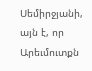Սեմիրջյանի, այն է, որ Արեւմուտքն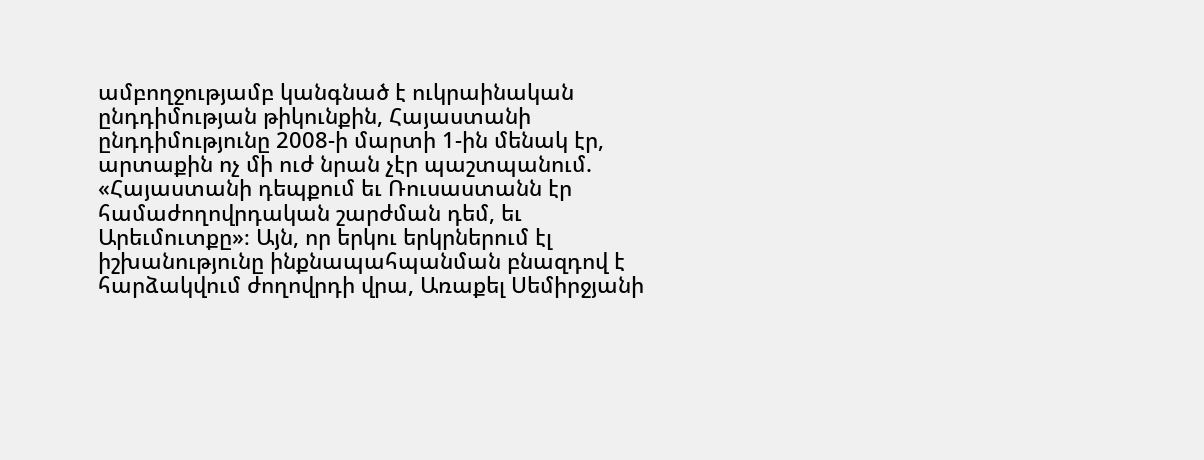ամբողջությամբ կանգնած է ուկրաինական ընդդիմության թիկունքին, Հայաստանի ընդդիմությունը 2008-ի մարտի 1-ին մենակ էր, արտաքին ոչ մի ուժ նրան չէր պաշտպանում. «Հայաստանի դեպքում եւ Ռուսաստանն էր համաժողովրդական շարժման դեմ, եւ Արեւմուտքը»։ Այն, որ երկու երկրներում էլ իշխանությունը ինքնապահպանման բնազդով է հարձակվում ժողովրդի վրա, Առաքել Սեմիրջյանի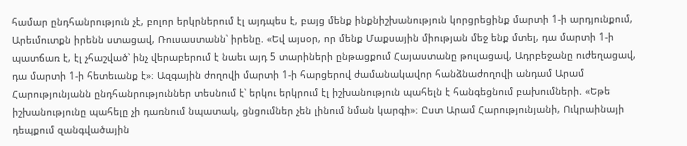համար ընդհանրություն չէ, բոլոր երկրներում էլ այդպես է, բայց մենք ինքնիշխանություն կորցրեցինք մարտի 1-ի արդյունքում, Արեւմուտքն իրենն ստացավ, Ռուսաստանն՝ իրենը. «Եվ այսօր, որ մենք Մաքսային միության մեջ ենք մտել, դա մարտի 1-ի պատճառ է, էլ չհաշված՝ ինչ վերաբերում է նաեւ այդ 5 տարիների ընթացքում Հայաստանը թուլացավ, Ադրբեջանը ուժեղացավ, դա մարտի 1-ի հետեւանք է»։ Ազգային ժողովի մարտի 1-ի հարցերով ժամանակավոր հանձնաժողովի անդամ Արամ Հարությունյանն ընդհանրություններ տեսնում է՝ երկու երկրում էլ իշխանություն պահելն է հանգեցնում բախումների. «Եթե իշխանությունը պահելը չի դառնում նպատակ, ցնցումներ չեն լինում նման կարգի»։ Ըստ Արամ Հարությունյանի, Ուկրաինայի դեպքում զանգվածային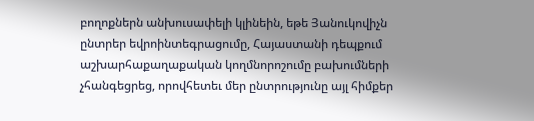բողոքներն անխուսափելի կլինեին, եթե Յանուկովիչն ընտրեր եվրոինտեգրացումը, Հայաստանի դեպքում աշխարհաքաղաքական կողմնորոշումը բախումների չհանգեցրեց, որովհետեւ մեր ընտրությունը այլ հիմքեր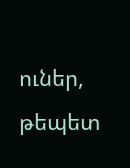ուներ, թեպետ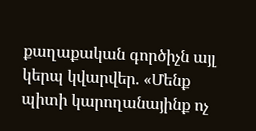քաղաքական գործիչն այլ կերպ կվարվեր. «Մենք պիտի կարողանայինք ոչ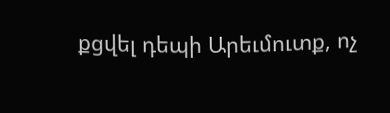քցվել դեպի Արեւմուտք, ոչ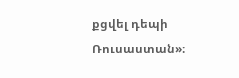քցվել դեպի Ռուսաստան»։